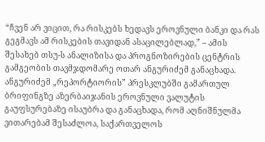“ჩვენ არ ვიცით, რა რისკებს ხედავს ეროვნული ბანკი და რას გეგმავს ამ რისკების თავიდან ასაცილებლად,” – ამის შესახებ თსუ-ს ანალიზისა და პროგნოზირების ცენტრის გამგეობის თავმჯდომარე ოთარ ანგურიძემ განაცხადა.
ანგურიძემ „რეპორტიორის” პრესკლუბში გამართულ ბრიფინგზე აზერბაიჯანის ეროვნული ვალუტის გაუფსურებაზე ისაუბრა და განაცხადა, რომ აღნიშნულმა ვითარებამ შესაძლოა, საქართველოს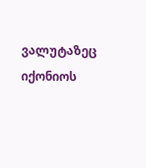ვალუტაზეც იქონიოს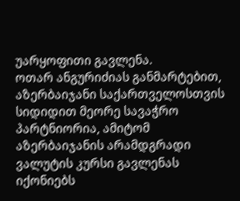უარყოფითი გავლენა.
ოთარ ანგურიძიას განმარტებით, აზერბაიჯანი საქართველოსთვის სიდიდით მეორე სავაჭრო პარტნიორია, ამიტომ აზერბაიჯანის არამდგრადი ვალუტის კურსი გავლენას იქონიებს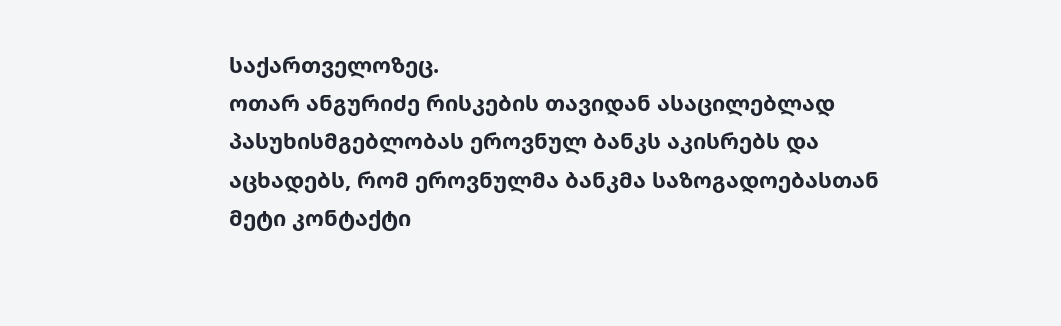საქართველოზეც.
ოთარ ანგურიძე რისკების თავიდან ასაცილებლად პასუხისმგებლობას ეროვნულ ბანკს აკისრებს და აცხადებს, რომ ეროვნულმა ბანკმა საზოგადოებასთან მეტი კონტაქტი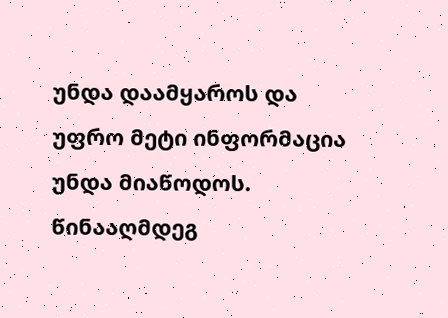უნდა დაამყაროს და უფრო მეტი ინფორმაცია უნდა მიაწოდოს. წინააღმდეგ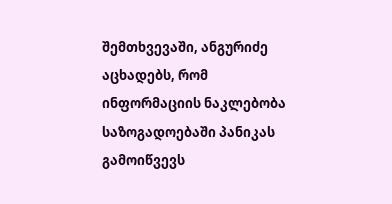შემთხვევაში, ანგურიძე აცხადებს, რომ ინფორმაციის ნაკლებობა საზოგადოებაში პანიკას გამოიწვევს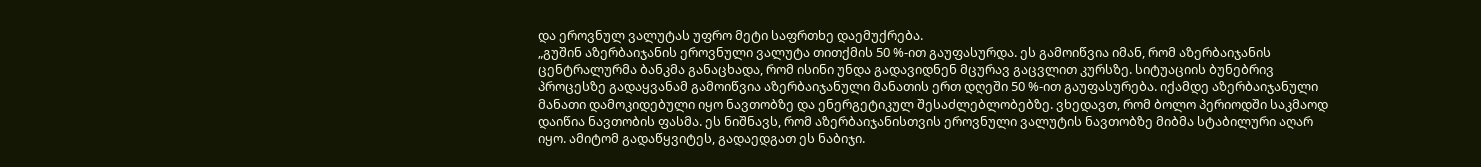და ეროვნულ ვალუტას უფრო მეტი საფრთხე დაემუქრება.
„გუშინ აზერბაიჯანის ეროვნული ვალუტა თითქმის 50 %-ით გაუფასურდა. ეს გამოიწვია იმან, რომ აზერბაიჯანის ცენტრალურმა ბანკმა განაცხადა, რომ ისინი უნდა გადავიდნენ მცურავ გაცვლით კურსზე. სიტუაციის ბუნებრივ პროცესზე გადაყვანამ გამოიწვია აზერბაიჯანული მანათის ერთ დღეში 50 %-ით გაუფასურება. იქამდე აზერბაიჯანული მანათი დამოკიდებული იყო ნავთობზე და ენერგეტიკულ შესაძლებლობებზე. ვხედავთ, რომ ბოლო პერიოდში საკმაოდ დაიწია ნავთობის ფასმა. ეს ნიშნავს, რომ აზერბაიჯანისთვის ეროვნული ვალუტის ნავთობზე მიბმა სტაბილური აღარ იყო. ამიტომ გადაწყვიტეს, გადაედგათ ეს ნაბიჯი.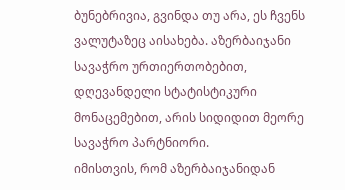ბუნებრივია, გვინდა თუ არა, ეს ჩვენს ვალუტაზეც აისახება. აზერბაიჯანი სავაჭრო ურთიერთობებით, დღევანდელი სტატისტიკური მონაცემებით, არის სიდიდით მეორე სავაჭრო პარტნიორი.
იმისთვის, რომ აზერბაიჯანიდან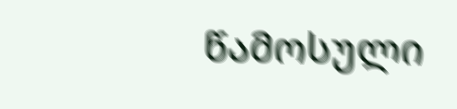წამოსული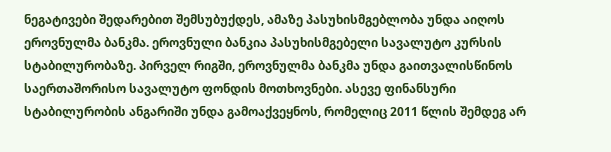ნეგატივები შედარებით შემსუბუქდეს, ამაზე პასუხისმგებლობა უნდა აიღოს ეროვნულმა ბანკმა. ეროვნული ბანკია პასუხისმგებელი სავალუტო კურსის სტაბილურობაზე. პირველ რიგში, ეროვნულმა ბანკმა უნდა გაითვალისწინოს საერთაშორისო სავალუტო ფონდის მოთხოვნები. ასევე ფინანსური სტაბილურობის ანგარიში უნდა გამოაქვეყნოს, რომელიც 2011 წლის შემდეგ არ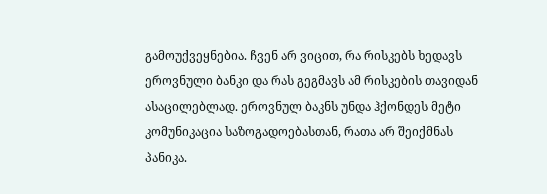გამოუქვეყნებია. ჩვენ არ ვიცით, რა რისკებს ხედავს ეროვნული ბანკი და რას გეგმავს ამ რისკების თავიდან ასაცილებლად. ეროვნულ ბაკნს უნდა ჰქონდეს მეტი კომუნიკაცია საზოგადოებასთან, რათა არ შეიქმნას პანიკა.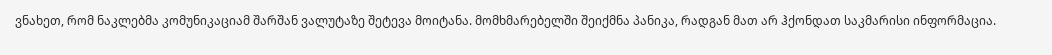ვნახეთ, რომ ნაკლებმა კომუნიკაციამ შარშან ვალუტაზე შეტევა მოიტანა. მომხმარებელში შეიქმნა პანიკა, რადგან მათ არ ჰქონდათ საკმარისი ინფორმაცია.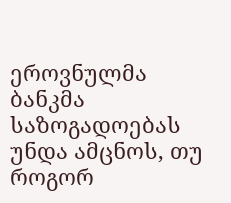ეროვნულმა ბანკმა საზოგადოებას უნდა ამცნოს, თუ როგორ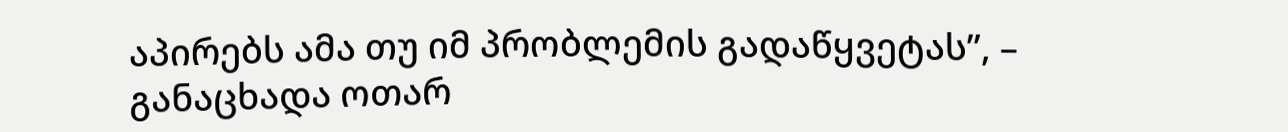აპირებს ამა თუ იმ პრობლემის გადაწყვეტას”, – განაცხადა ოთარ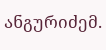ანგურიძემ.